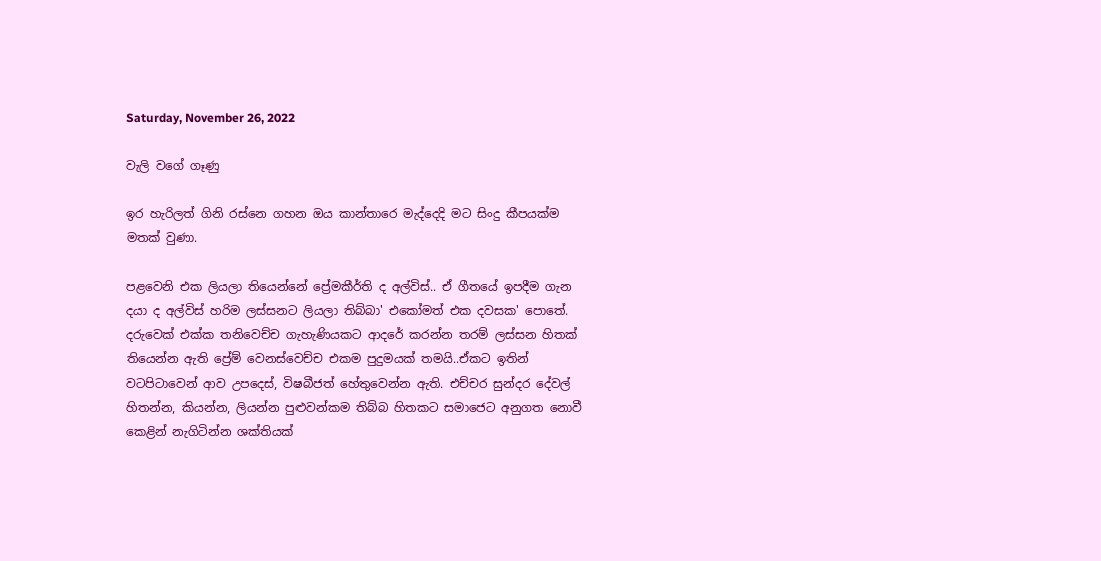Saturday, November 26, 2022

වැලි වගේ ගෑණු

ඉර හැරිලත් ගිනි රස්නෙ ගහන ඔය කාන්තාරෙ මැද්දෙදි මට සිංදු කීපයක්ම මතක් වුණා.

පළවෙනි එක ලියලා තියෙන්නේ ප්‍රේමකීර්ති ද අල්විස්.. ඒ ගීතයේ ඉපදීම ගැන දයා ද අල්විස් හරිම ලස්සනට ලියලා තිබ්බා' එකෝමත් එක දවසක' පොතේ. දරුවෙක් එක්ක තනිවෙච්ච ගැහැණියකට ආදරේ කරන්න තරම් ලස්සන හිතක් තියෙන්න ඇති ප්‍රේම් වෙනස්වෙච්ච එකම පුදුමයක් තමයි..ඒකට ඉතින් වටපිටාවෙන් ආව උපදෙස්, විෂබීජත් හේතුවෙන්න ඇති. එච්චර සුන්දර දේවල් හිතන්න, කියන්න, ලියන්න පුළුවන්කම තිබ්බ හිතකට සමාජෙට අනුගත නොවී කෙළින් නැගිටින්න ශක්තියක්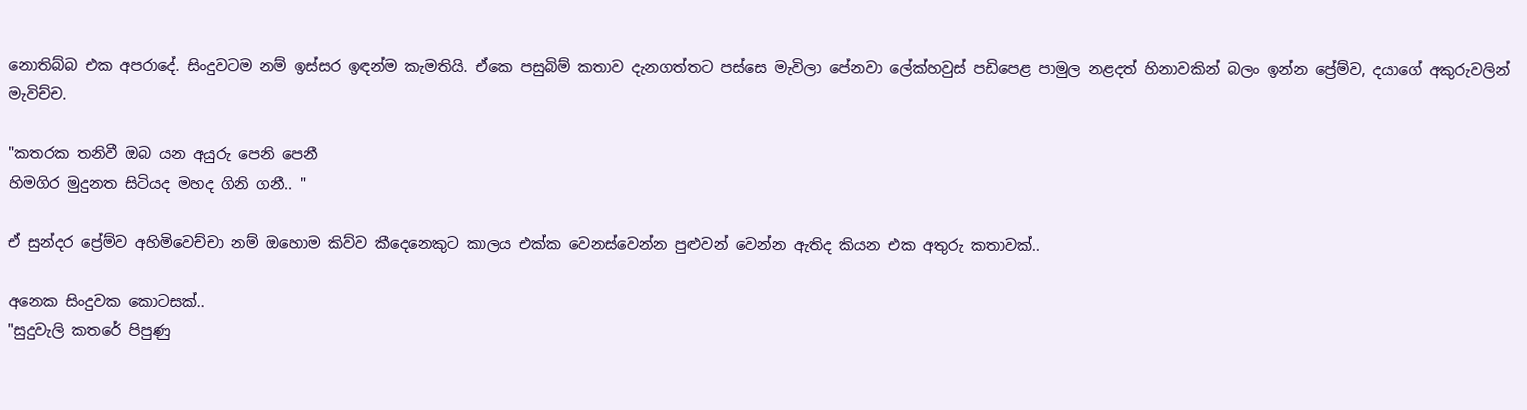නොතිබ්බ එක අපරාදේ. සිංදුවටම නම් ඉස්සර ඉඳන්ම කැමතියි. ඒකෙ පසුබිම් කතාව දැනගත්තට පස්සෙ මැවිලා පේනවා ලේක්හවුස් පඩිපෙළ පාමුල නළදත් හිනාවකින් බලං ඉන්න ප්‍රේම්ව, දයාගේ අකුරුවලින් මැවිච්ච.

"කතරක තනිවී ඔබ යන අයුරු පෙනි පෙනී
හිමගිර මුදුනත සිටියද මහද ගිනි ගනී.. "

ඒ සුන්දර ප්‍රේම්ව අහිමිවෙච්චා නම් ඔහොම කිව්ව කීදෙනෙකුට කාලය එක්ක වෙනස්වෙන්න පුළුවන් වෙන්න ඇතිද කියන එක අතුරු කතාවක්..

අනෙක සිංදුවක කොටසක්..
"සුදුවැලි කතරේ පිපුණු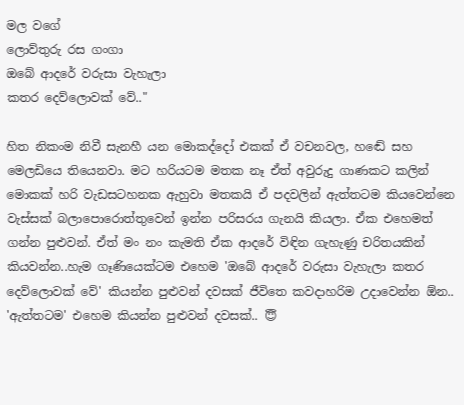මල වගේ
ලොව්තුරු රස ගංගා
ඔබේ ආදරේ වරුසා වැහැලා
කතර දෙව්ලොවක් වේ.."

හිත නිකංම නිවී සැනහී යන මොකද්දෝ එකක් ඒ වචනවල, හඬේ සහ මෙලඩියෙ තියෙනවා. මට හරියටම මතක නෑ ඒත් අවුරුදු ගාණකට කලින් මොකක් හරි වැඩසටහනක ඇහුවා මතකයි ඒ පදවලින් ඇත්තටම කියවෙන්නෙ වැස්සක් බලාපොරොත්තුවෙන් ඉන්න පරිසරය ගැනයි කියලා. ඒක එහෙමත් ගන්න පුළුවන්. ඒත් මං නං කැමති ඒක ආදරේ විඳින ගැහැණු චරිතයකින් කියවන්න..හැම ගෑණියෙක්ටම එහෙම 'ඔබේ ආදරේ වරුසා වැහැලා කතර දෙව්ලොවක් වේ' කියන්න පුළුවන් දවසක් ජීවිතෙ කවදාහරිම උදාවෙන්න ඕන.. 'ඇත්තටම' එහෙම කියන්න පුළුවන් දවසක්.. 😇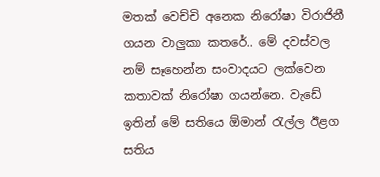මතක් වෙච්චි අනෙක නිරෝෂා විරාජිනී ගයන වාලුකා කතරේ.. මේ දවස්වල නම් සෑහෙන්න සංවාදයට ලක්වෙන කතාවක් නිරෝෂා ගයන්නෙ. වැඩේ ඉතින් මේ සතියෙ ඕමාන් රැල්ල ඊළග සතිය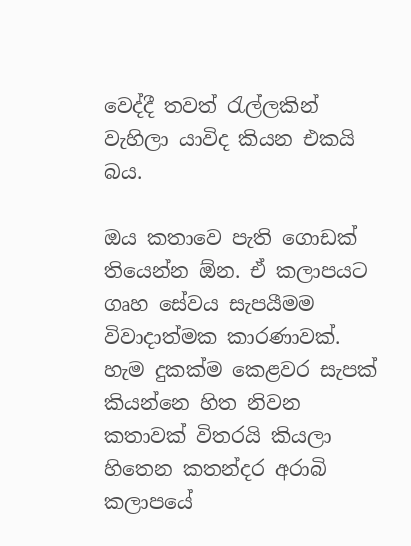වෙද්දී තවත් රැල්ලකින් වැහිලා යාවිද කියන එකයි බය.

ඔය කතාවෙ පැති ගොඩක් තියෙන්න ඕන. ඒ කලාපයට ගෘහ සේවය සැපයීමම විවාදාත්මක කාරණාවක්. හැම දුකක්ම කෙළවර සැපක් කියන්නෙ හිත නිවන කතාවක් විතරයි කියලා හිතෙන කතන්දර අරාබි කලාපයේ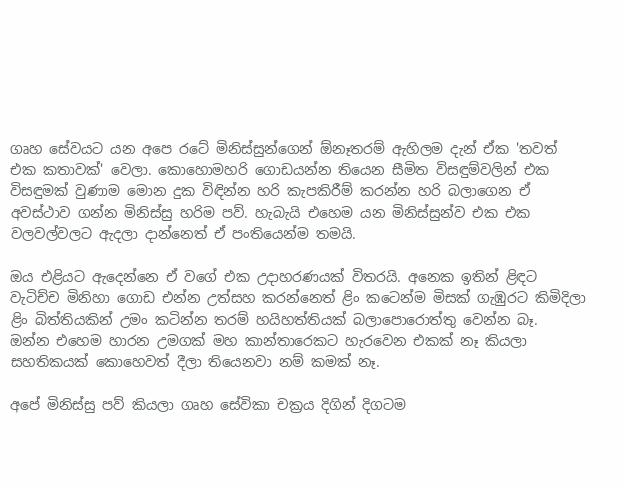ගෘහ සේවයට යන අපෙ රටේ මිනිස්සුන්ගෙන් ඕනෑතරම් ඇහිලම දැන් ඒක 'තවත් එක කතාවක්' වෙලා. කොහොමහරි ගොඩයන්න තියෙන සීමිත විසඳුම්වලින් එක විසඳුමක් වුණාම මොන දුක විඳින්න හරි කැපකිරීම් කරන්න හරි බලාගෙන ඒ අවස්ථාව ගන්න මිනිස්සු හරිම පව්. හැබැයි එහෙම යන මිනිස්සුන්ව එක එක වලවල්වලට ඇදලා දාන්නෙත් ඒ පංතියෙන්ම තමයි.

ඔය එළියට ඇදෙන්නෙ ඒ වගේ එක උදාහරණයක් විතරයි. අනෙක ඉතින් ළිඳට වැටිච්ච මිනිහා ගොඩ එන්න උත්සහ කරන්නෙත් ළිං කටෙන්ම මිසක් ගැඹුරට කිමිදිලා ළිං බිත්තියකින් උමං කටින්න තරම් හයිහත්තියක් බලාපොරොත්තු වෙන්න බෑ.
ඔන්න එහෙම හාරන උමගක් මහ කාන්තාරෙකට හැරවෙන එකක් නෑ කියලා සහතිකයක් කොහෙවත් දීලා තියෙනවා නම් කමක් නෑ.

අපේ මිනිස්සු පව් කියලා ගෘහ සේවිකා චක්‍රය දිගින් දිගටම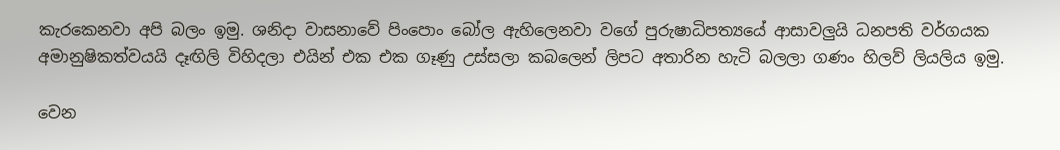කැරකෙනවා අපි බලං ඉමු. ශනිදා වාසනාවේ පිංපොං බෝල ඇහිලෙනවා වගේ පුරුෂාධිපත්‍යයේ ආසාවලුයි ධනපති වර්ගයක අමානුෂිකත්වයයි දෑඟිලි විහිදලා එයින් එක එක ගෑණු උස්සලා කබලෙන් ලිපට අතාරින හැටි බලලා ගණං හිලව් ලියලිය ඉමු.

වෙන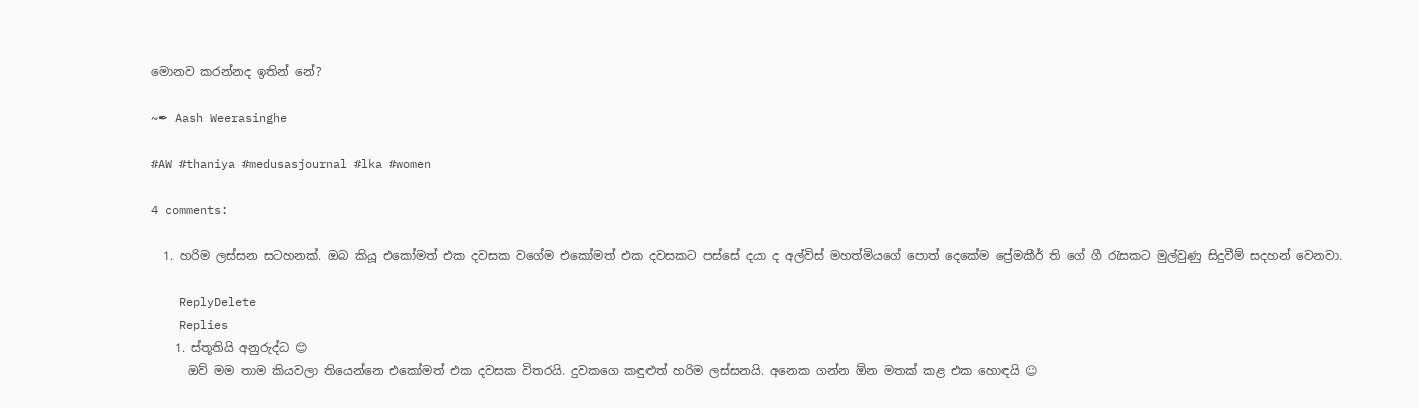මොනව කරන්නද ඉතින් නේ?

~✒ Aash Weerasinghe

#AW #thaniya #medusasjournal #lka #women

4 comments:

  1. හරිම ලස්සන සටහනක්. ඔබ කියූ එකෝමත් එක දවසක වගේම එකෝමත් එක දවසකට පස්සේ දයා ද අල්විස් මහත්මියගේ පොත් දෙකේම ප්‍රේමකීර් ති ගේ ගී රැසකට මුල්වුණු සිදුවීම් සදහන් වෙනවා.

    ReplyDelete
    Replies
    1. ස්තූතියි අනුරුද්ධ 😊
      ඔව් මම තාම කියවලා තියෙන්නෙ එකෝමත් එක දවසක විතරයි. දුවකගෙ කඳුළුත් හරිම ලස්සනයි. අනෙක ගන්න ඕන මතක් කළ එක හොඳයි ☺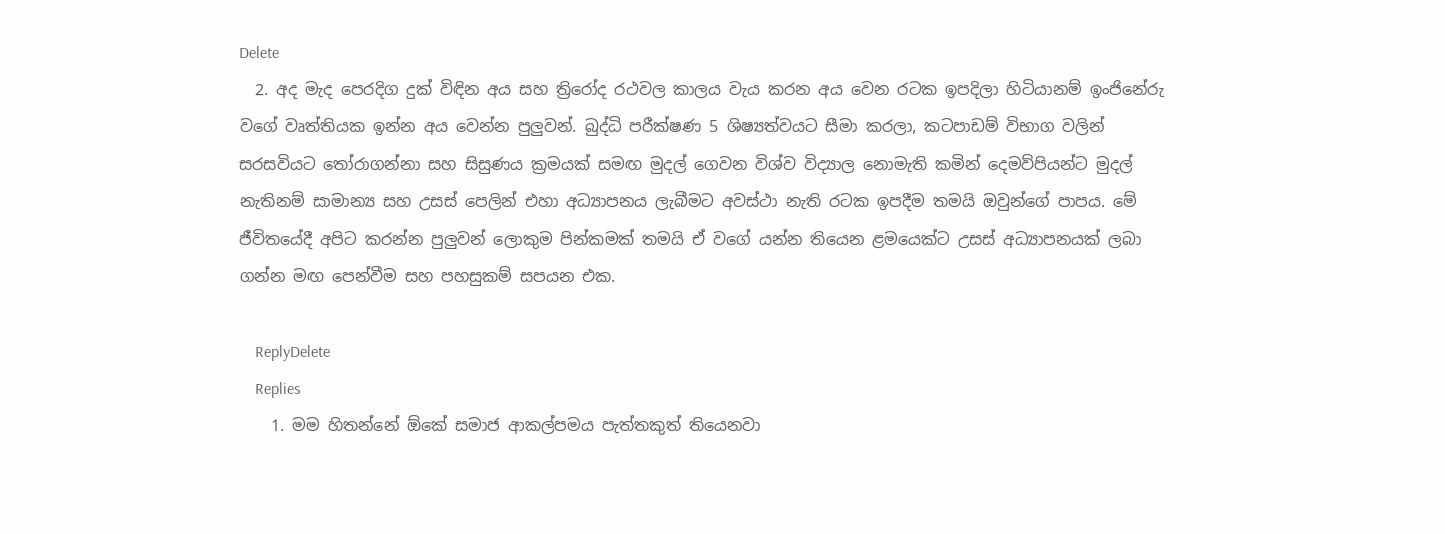Delete
  2. අද මැද පෙරදිග දුක් විඳින අය සහ ත්‍රිරෝද රථවල කාලය වැය කරන අය වෙන රටක ඉපදිලා හිටියානම් ඉංජිනේරු වගේ වෘත්තියක ඉන්න අය වෙන්න පුලුවන්. බුද්ධි පරීක්ෂණ 5 ශිෂ්‍යත්වයට සීමා කරලා, කටපාඩම් විභාග වලින් සරසවියට තෝරාගන්නා සහ සිසුණය ක්‍රමයක් සමඟ මුදල් ගෙවන විශ්ව විද්‍යාල නොමැති කමින් දෙමව්පියන්ට මුදල් නැතිනම් සාමාන්‍ය සහ උසස් පෙලින් එහා අධ්‍යාපනය ලැබීමට අවස්ථා නැති රටක ඉපදීම තමයි ඔවුන්ගේ පාපය. මේ ජීවිතයේදී අපිට කරන්න පුලුවන් ලොකුම පින්කමක් තමයි ඒ වගේ යන්න තියෙන ළමයෙක්ට උසස් අධ්‍යාපනයක් ලබා ගන්න මඟ පෙන්වීම සහ පහසුකම් සපයන එක.

    ReplyDelete
    Replies
    1. මම හිතන්නේ ඕකේ සමාජ ආකල්පමය පැත්තකුත් තියෙනවා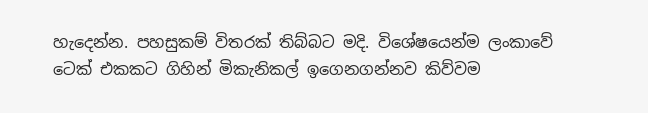හැදෙන්න. පහසුකම් විතරක් තිබ්බට මදි. විශේෂයෙන්ම ලංකාවේ ටෙක් එකකට ගිහින් මිකැනිකල් ඉගෙනගන්නව කිව්වම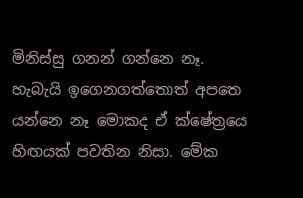මිනිස්සු ගනන් ගන්නෙ නෑ. හැබැයි ඉගෙනගත්තොත් අපතෙ යන්නෙ නෑ මොකද ඒ ක්ෂේත්‍රයෙ හිඟයක් පවතින නිසා. මේක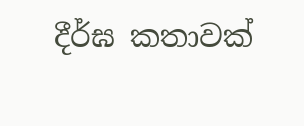දීර්ඝ කතාවක්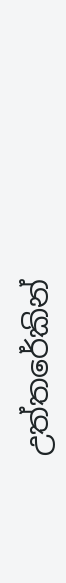උත්තරේකින්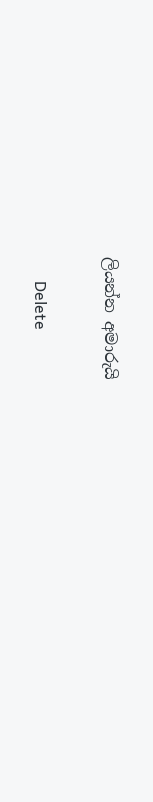ලියන්න අමාරුයි

      Delete